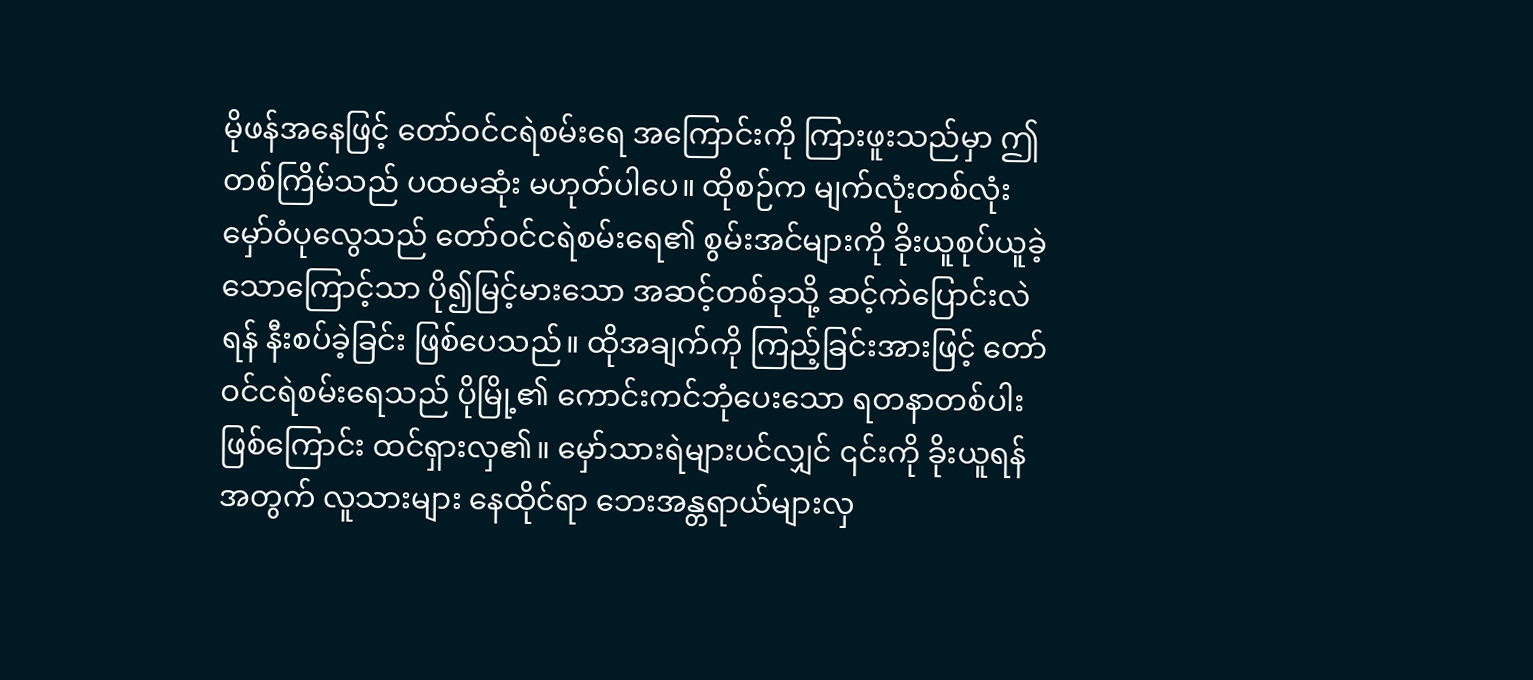မိုဖန်အနေဖြင့် တော်ဝင်ငရဲစမ်းရေ အကြောင်းကို ကြားဖူးသည်မှာ ဤတစ်ကြိမ်သည် ပထမဆုံး မဟုတ်ပါပေ။ ထိုစဉ်က မျက်လုံးတစ်လုံး မှော်ဝံပုလွေသည် တော်ဝင်ငရဲစမ်းရေ၏ စွမ်းအင်များကို ခိုးယူစုပ်ယူခဲ့သောကြောင့်သာ ပို၍မြင့်မားသော အဆင့်တစ်ခုသို့ ဆင့်ကဲပြောင်းလဲရန် နီးစပ်ခဲ့ခြင်း ဖြစ်ပေသည်။ ထိုအချက်ကို ကြည့်ခြင်းအားဖြင့် တော်ဝင်ငရဲစမ်းရေသည် ပိုမြို့၏ ကောင်းကင်ဘုံပေးသော ရတနာတစ်ပါး ဖြစ်ကြောင်း ထင်ရှားလှ၏။ မှော်သားရဲများပင်လျှင် ၎င်းကို ခိုးယူရန်အတွက် လူသားများ နေထိုင်ရာ ဘေးအန္တရာယ်များလှ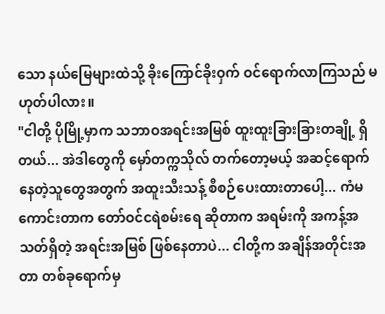သော နယ်မြေများထဲသို့ ခိုးကြောင်ခိုးဝှက် ဝင်ရောက်လာကြသည် မဟုတ်ပါလား။
"ငါတို့ ပိုမြို့မှာက သဘာဝအရင်းအမြစ် ထူးထူးခြားခြားတချို့ ရှိတယ်... အဲဒါတွေကို မှော်တက္ကသိုလ် တက်တော့မယ့် အဆင့်ရောက်နေတဲ့သူတွေအတွက် အထူးသီးသန့် စီစဉ်ပေးထားတာပေါ့... ကံမကောင်းတာက တော်ဝင်ငရဲစမ်းရေ ဆိုတာက အရမ်းကို အကန့်အသတ်ရှိတဲ့ အရင်းအမြစ် ဖြစ်နေတာပဲ... ငါတို့က အချိန်အတိုင်းအတာ တစ်ခုရောက်မှ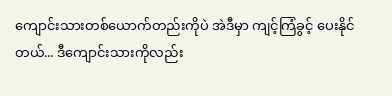ကျောင်းသားတစ်ယောက်တည်းကိုပဲ အဲဒီမှာ ကျင့်ကြံခွင့် ပေးနိုင်တယ်... ဒီကျောင်းသားကိုလည်း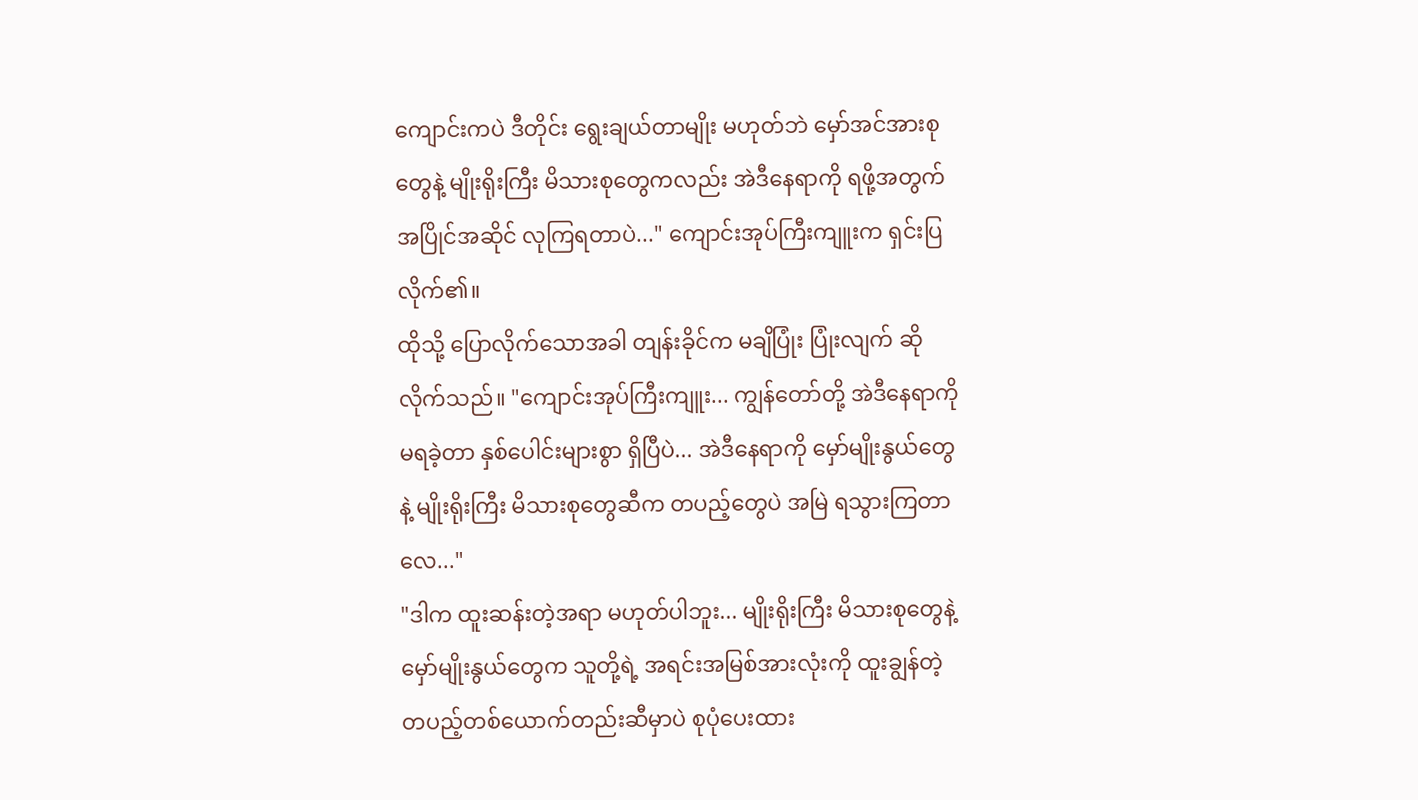ကျောင်းကပဲ ဒီတိုင်း ရွေးချယ်တာမျိုး မဟုတ်ဘဲ မှော်အင်အားစုတွေနဲ့ မျိုးရိုးကြီး မိသားစုတွေကလည်း အဲဒီနေရာကို ရဖို့အတွက် အပြိုင်အဆိုင် လုကြရတာပဲ..." ကျောင်းအုပ်ကြီးကျူးက ရှင်းပြလိုက်၏။
ထိုသို့ ပြောလိုက်သောအခါ တျန်းခိုင်က မချိပြုံး ပြုံးလျက် ဆိုလိုက်သည်။ "ကျောင်းအုပ်ကြီးကျူး... ကျွန်တော်တို့ အဲဒီနေရာကို မရခဲ့တာ နှစ်ပေါင်းများစွာ ရှိပြီပဲ... အဲဒီနေရာကို မှော်မျိုးနွယ်တွေနဲ့ မျိုးရိုးကြီး မိသားစုတွေဆီက တပည့်တွေပဲ အမြဲ ရသွားကြတာလေ..."
"ဒါက ထူးဆန်းတဲ့အရာ မဟုတ်ပါဘူး... မျိုးရိုးကြီး မိသားစုတွေနဲ့ မှော်မျိုးနွယ်တွေက သူတို့ရဲ့ အရင်းအမြစ်အားလုံးကို ထူးချွန်တဲ့ တပည့်တစ်ယောက်တည်းဆီမှာပဲ စုပုံပေးထား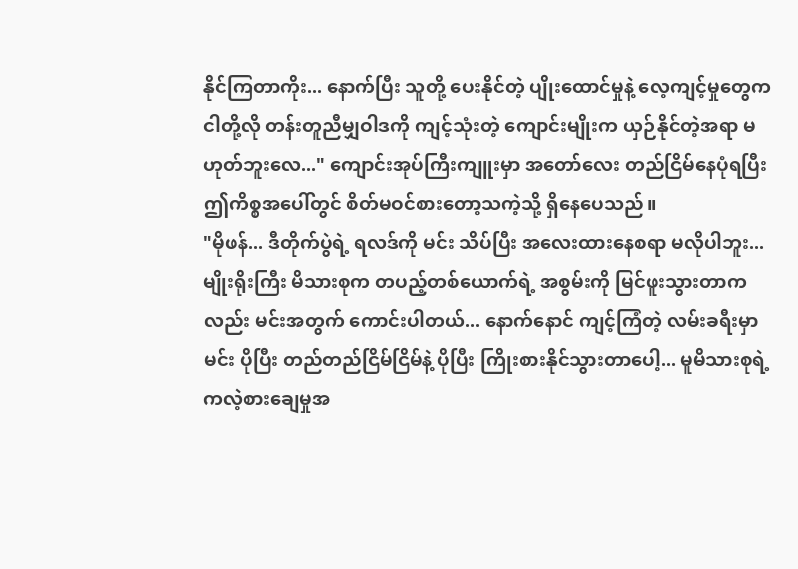နိုင်ကြတာကိုး... နောက်ပြီး သူတို့ ပေးနိုင်တဲ့ ပျိုးထောင်မှုနဲ့ လေ့ကျင့်မှုတွေက ငါတို့လို တန်းတူညီမျှဝါဒကို ကျင့်သုံးတဲ့ ကျောင်းမျိုးက ယှဉ်နိုင်တဲ့အရာ မဟုတ်ဘူးလေ..." ကျောင်းအုပ်ကြီးကျူးမှာ အတော်လေး တည်ငြိမ်နေပုံရပြီး ဤကိစ္စအပေါ်တွင် စိတ်မဝင်စားတော့သကဲ့သို့ ရှိနေပေသည်။
"မိုဖန်... ဒီတိုက်ပွဲရဲ့ ရလဒ်ကို မင်း သိပ်ပြီး အလေးထားနေစရာ မလိုပါဘူး... မျိုးရိုးကြီး မိသားစုက တပည့်တစ်ယောက်ရဲ့ အစွမ်းကို မြင်ဖူးသွားတာကလည်း မင်းအတွက် ကောင်းပါတယ်... နောက်နောင် ကျင့်ကြံတဲ့ လမ်းခရီးမှာ မင်း ပိုပြီး တည်တည်ငြိမ်ငြိမ်နဲ့ ပိုပြီး ကြိုးစားနိုင်သွားတာပေါ့... မူမိသားစုရဲ့ ကလဲ့စားချေမှုအ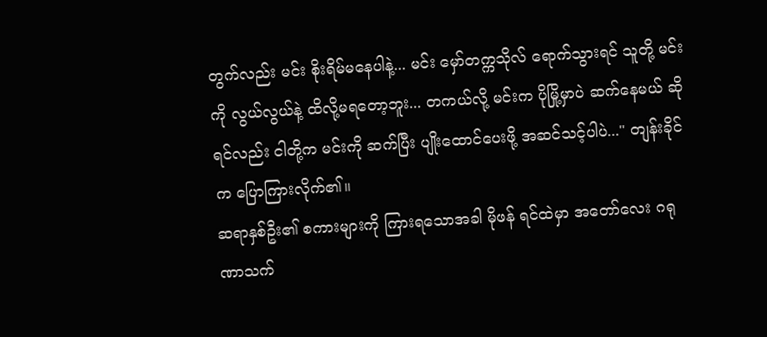တွက်လည်း မင်း စိုးရိမ်မနေပါနဲ့... မင်း မှော်တက္ကသိုလ် ရောက်သွားရင် သူတို့ မင်းကို လွယ်လွယ်နဲ့ ထိလို့မရတော့ဘူး... တကယ်လို့ မင်းက ပိုမြို့မှာပဲ ဆက်နေမယ် ဆိုရင်လည်း ငါတို့က မင်းကို ဆက်ပြီး ပျိုးထောင်ပေးဖို့ အဆင်သင့်ပါပဲ..." တျန်းခိုင်က ပြောကြားလိုက်၏။
ဆရာနှစ်ဦး၏ စကားများကို ကြားရသောအခါ မိုဖန် ရင်ထဲမှာ အတော်လေး ဂရုဏာသက်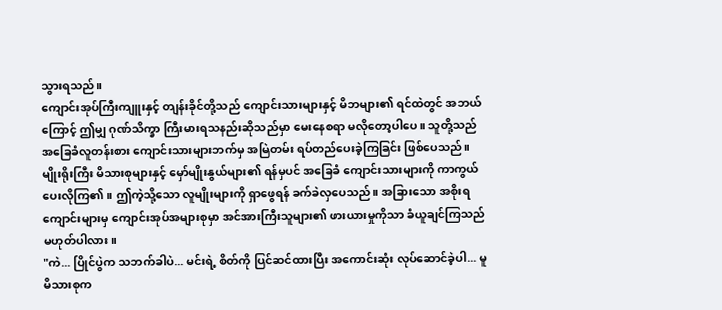သွားရသည်။
ကျောင်းအုပ်ကြီးကျူးနှင့် တျန်းခိုင်တို့သည် ကျောင်းသားများနှင့် မိဘများ၏ ရင်ထဲတွင် အဘယ်ကြောင့် ဤမျှ ဂုဏ်သိက္ခာ ကြီးမားရသနည်းဆိုသည်မှာ မေးနေစရာ မလိုတော့ပါပေ။ သူတို့သည် အခြေခံလူတန်းစား ကျောင်းသားများဘက်မှ အမြဲတမ်း ရပ်တည်ပေးခဲ့ကြခြင်း ဖြစ်ပေသည်။ မျိုးရိုးကြီး မိသားစုများနှင့် မှော်မျိုးနွယ်များ၏ ရန်မှပင် အခြေခံ ကျောင်းသားများကို ကာကွယ်ပေးလိုကြ၏။ ဤကဲ့သို့သော လူမျိုးများကို ရှာဖွေရန် ခက်ခဲလှပေသည်။ အခြားသော အစိုးရကျောင်းများမှ ကျောင်းအုပ်အများစုမှာ အင်အားကြီးသူများ၏ ဖားယားမှုကိုသာ ခံယူချင်ကြသည် မဟုတ်ပါလား။
"ကဲ... ပြိုင်ပွဲက သဘက်ခါပဲ... မင်းရဲ့ စိတ်ကို ပြင်ဆင်ထားပြီး အကောင်းဆုံး လုပ်ဆောင်ခဲ့ပါ... မူမိသားစုက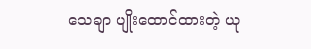သေချာ ပျိုးထောင်ထားတဲ့ ယု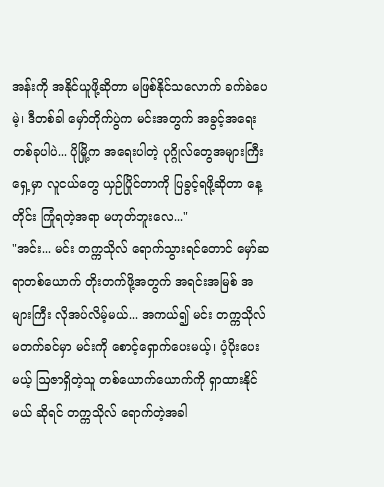အန်းကို အနိုင်ယူဖို့ဆိုတာ မဖြစ်နိုင်သလောက် ခက်ခဲပေမဲ့၊ ဒီတစ်ခါ မှော်တိုက်ပွဲက မင်းအတွက် အခွင့်အရေး တစ်ခုပါပဲ... ပိုမြို့က အရေးပါတဲ့ ပုဂ္ဂိုလ်တွေအများကြီး ရှေ့မှာ လူငယ်တွေ ယှဉ်ပြိုင်တာကို ပြခွင့်ရဖို့ဆိုတာ နေ့တိုင်း ကြုံရတဲ့အရာ မဟုတ်ဘူးလေ..."
"အင်း... မင်း တက္ကသိုလ် ရောက်သွားရင်တောင် မှော်ဆရာတစ်ယောက် တိုးတက်ဖို့အတွက် အရင်းအမြစ် အများကြီး လိုအပ်လိမ့်မယ်... အကယ်၍ မင်း တက္ကသိုလ် မတက်ခင်မှာ မင်းကို စောင့်ရှောက်ပေးမယ့်၊ ပံ့ပိုးပေးမယ့် ဩဇာရှိတဲ့သူ တစ်ယောက်ယောက်ကို ရှာထားနိုင်မယ် ဆိုရင် တက္ကသိုလ် ရောက်တဲ့အခါ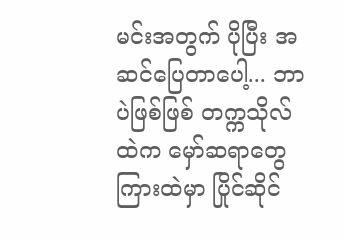မင်းအတွက် ပိုပြီး အဆင်ပြေတာပေါ့... ဘာပဲဖြစ်ဖြစ် တက္ကသိုလ်ထဲက မှော်ဆရာတွေကြားထဲမှာ ပြိုင်ဆိုင်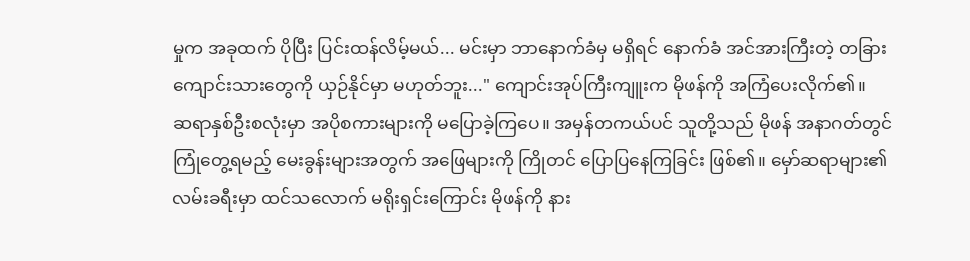မှုက အခုထက် ပိုပြီး ပြင်းထန်လိမ့်မယ်... မင်းမှာ ဘာနောက်ခံမှ မရှိရင် နောက်ခံ အင်အားကြီးတဲ့ တခြားကျောင်းသားတွေကို ယှဉ်နိုင်မှာ မဟုတ်ဘူး..." ကျောင်းအုပ်ကြီးကျူးက မိုဖန်ကို အကြံပေးလိုက်၏။
ဆရာနှစ်ဦးစလုံးမှာ အပိုစကားများကို မပြောခဲ့ကြပေ။ အမှန်တကယ်ပင် သူတို့သည် မိုဖန် အနာဂတ်တွင် ကြုံတွေ့ရမည့် မေးခွန်းများအတွက် အဖြေများကို ကြိုတင် ပြောပြနေကြခြင်း ဖြစ်၏။ မှော်ဆရာများ၏ လမ်းခရီးမှာ ထင်သလောက် မရိုးရှင်းကြောင်း မိုဖန်ကို နား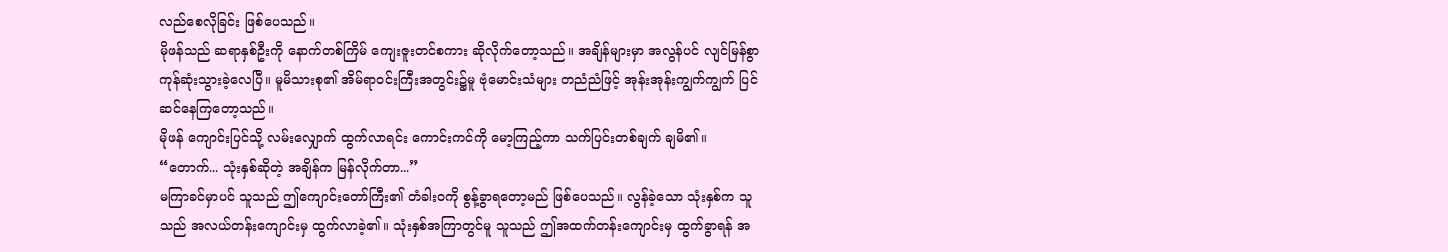လည်စေလိုခြင်း ဖြစ်ပေသည်။
မိုဖန်သည် ဆရာနှစ်ဦးကို နောက်တစ်ကြိမ် ကျေးဇူးတင်စကား ဆိုလိုက်တော့သည်။ အချိန်များမှာ အလွန်ပင် လျင်မြန်စွာ ကုန်ဆုံးသွားခဲ့လေပြီ။ မူမိသားစု၏ အိမ်ရာဝင်းကြီးအတွင်း၌မူ ဗုံမောင်းသံများ တညံညံဖြင့် အုန်းအုန်းကျွက်ကျွက် ပြင်ဆင်နေကြတော့သည်။
မိုဖန် ကျောင်းပြင်သို့ လမ်းလျှောက် ထွက်လာရင်း ကောင်းကင်ကို မော့ကြည့်ကာ သက်ပြင်းတစ်ချက် ချမိ၏။
“တောက်... သုံးနှစ်ဆိုတဲ့ အချိန်က မြန်လိုက်တာ...”
မကြာခင်မှာပင် သူသည် ဤကျောင်းတော်ကြီး၏ တံခါးဝကို စွန့်ခွာရတော့မည် ဖြစ်ပေသည်။ လွန်ခဲ့သော သုံးနှစ်က သူသည် အလယ်တန်းကျောင်းမှ ထွက်လာခဲ့၏။ သုံးနှစ်အကြာတွင်မူ သူသည် ဤအထက်တန်းကျောင်းမှ ထွက်ခွာရန် အ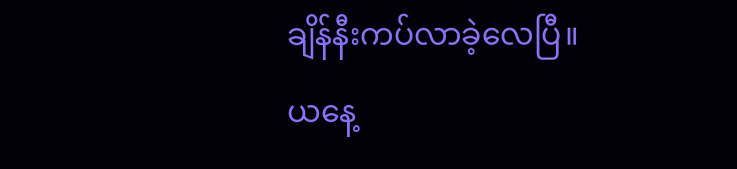ချိန်နီးကပ်လာခဲ့လေပြီ။
ယနေ့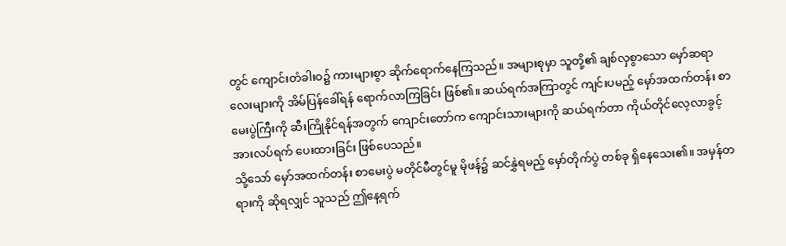တွင် ကျောင်းတံခါးဝ၌ ကားများစွာ ဆိုက်ရောက်နေကြသည်။ အများစုမှာ သူတို့၏ ချစ်လှစွာသော မှော်ဆရာလေးများကို အိမ်ပြန်ခေါ်ရန် ရောက်လာကြခြင်း ဖြစ်၏။ ဆယ်ရက်အကြာတွင် ကျင်းပမည့် မှော်အထက်တန်း စာမေးပွဲကြီးကို ဆီးကြိုနိုင်ရန်အတွက် ကျောင်းတော်က ကျောင်းသားများကို ဆယ်ရက်တာ ကိုယ်တိုင်လေ့လာခွင့် အားလပ်ရက် ပေးထားခြင်း ဖြစ်ပေသည်။
သို့သော် မှော်အထက်တန်း စာမေးပွဲ မတိုင်မီတွင်မူ မိုဖန်၌ ဆင်နွှဲရမည့် မှော်တိုက်ပွဲ တစ်ခု ရှိနေသေး၏။ အမှန်တရားကို ဆိုရလျှင် သူသည် ဤနေ့ရက်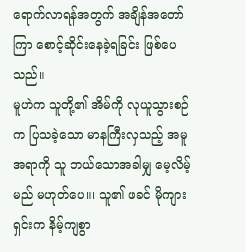ရောက်လာရန်အတွက် အချိန်အတော်ကြာ စောင့်ဆိုင်းနေခဲ့ရခြင်း ဖြစ်ပေသည်။
မူဟဲက သူတို့၏ အိမ်ကို လုယူသွားစဉ်က ပြသခဲ့သော မာနကြီးလှသည့် အမူအရာကို သူ ဘယ်သောအခါမျှ မေ့လိမ့်မည် မဟုတ်ပေ။၊ သူ၏ ဖခင် မိုကျားရှင်းက နိမ့်ကျစွာ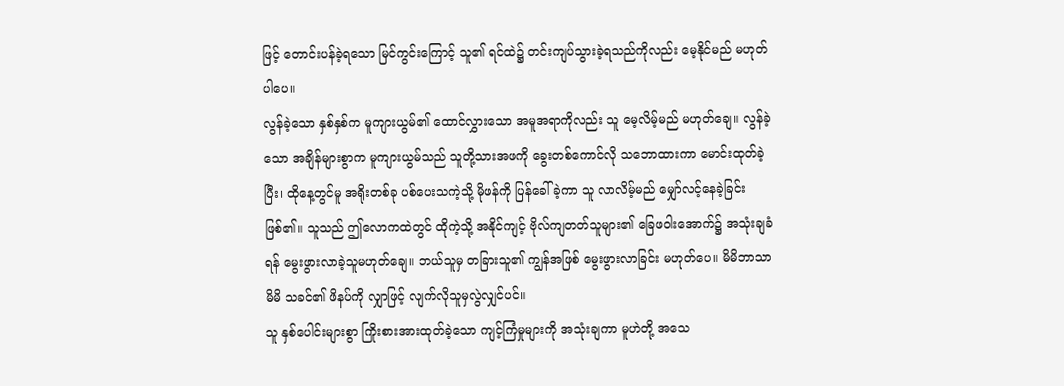ဖြင့် တောင်းပန်ခဲ့ရသော မြင်ကွင်းကြောင့် သူ၏ ရင်ထဲ၌ တင်းကျပ်သွားခဲ့ရသည်ကိုလည်း မေ့နိုင်မည် မဟုတ်ပါပေ။
လွန်ခဲ့သော နှစ်နှစ်က မူကျားယွမ်၏ ထောင်လွှားသော အမူအရာကိုလည်း သူ မေ့လိမ့်မည် မဟုတ်ချေ။ လွန်ခဲ့သော အချိန်များစွာက မူကျားယွမ်သည် သူတို့သားအဖကို ခွေးတစ်ကောင်လို သဘောထားကာ မောင်းထုတ်ခဲ့ပြီး၊ ထိုနေ့တွင်မူ အရိုးတစ်ခု ပစ်ပေးသကဲ့သို့ မိုဖန်ကို ပြန်ခေါ်ခဲ့ကာ သူ လာလိမ့်မည် မျှော်လင့်နေခဲ့ခြင်း ဖြစ်၏။ သူသည် ဤလောကထဲတွင် ထိုကဲ့သို့ အနိုင်ကျင့် ဗိုလ်ကျတတ်သူများ၏ ခြေဖဝါးအောက်၌ အသုံးချခံရန် မွေးဖွားလာခဲ့သူမဟုတ်ချေ။ ဘယ်သူမှ တခြားသူ၏ ကျွန်အဖြစ် မွေးဖွားလာခြင်း မဟုတ်ပေ။ မိမိဘာသာ မိမိ သခင်၏ ဖိနပ်ကို လျှာဖြင့် လျက်လိုသူမှလွဲလျှင်ပင်။
သူ နှစ်ပေါင်းများစွာ ကြိုးစားအားထုတ်ခဲ့သော ကျင့်ကြံမှုများကို အသုံးချကာ မူဟဲတို့ အသေ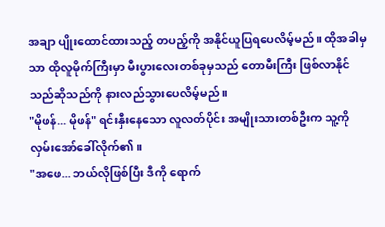အချာ ပျိုးထောင်ထားသည့် တပည့်ကို အနိုင်ယူပြရပေလိမ့်မည်။ ထိုအခါမှသာ ထိုလူမိုက်ကြီးမှာ မီးပွားလေးတစ်ခုမှသည် တောမီးကြီး ဖြစ်လာနိုင်သည်ဆိုသည်ကို နားလည်သွားပေလိမ့်မည်။
"မိုဖန်... မိုဖန်" ရင်းနှီးနေသော လူလတ်ပိုင်း အမျိုးသားတစ်ဦးက သူ့ကို လှမ်းအော်ခေါ်လိုက်၏။
"အဖေ... ဘယ်လိုဖြစ်ပြီး ဒီကို ရောက်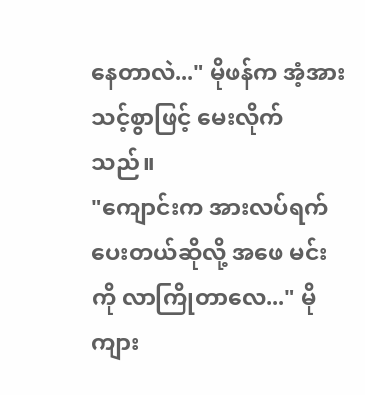နေတာလဲ..." မိုဖန်က အံ့အားသင့်စွာဖြင့် မေးလိုက်သည်။
"ကျောင်းက အားလပ်ရက် ပေးတယ်ဆိုလို့ အဖေ မင်းကို လာကြိုတာလေ..." မိုကျား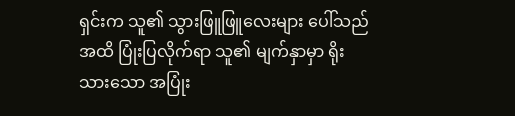ရှင်းက သူ၏ သွားဖြူဖြူလေးများ ပေါ်သည်အထိ ပြုံးပြလိုက်ရာ သူ၏ မျက်နှာမှာ ရိုးသားသော အပြုံး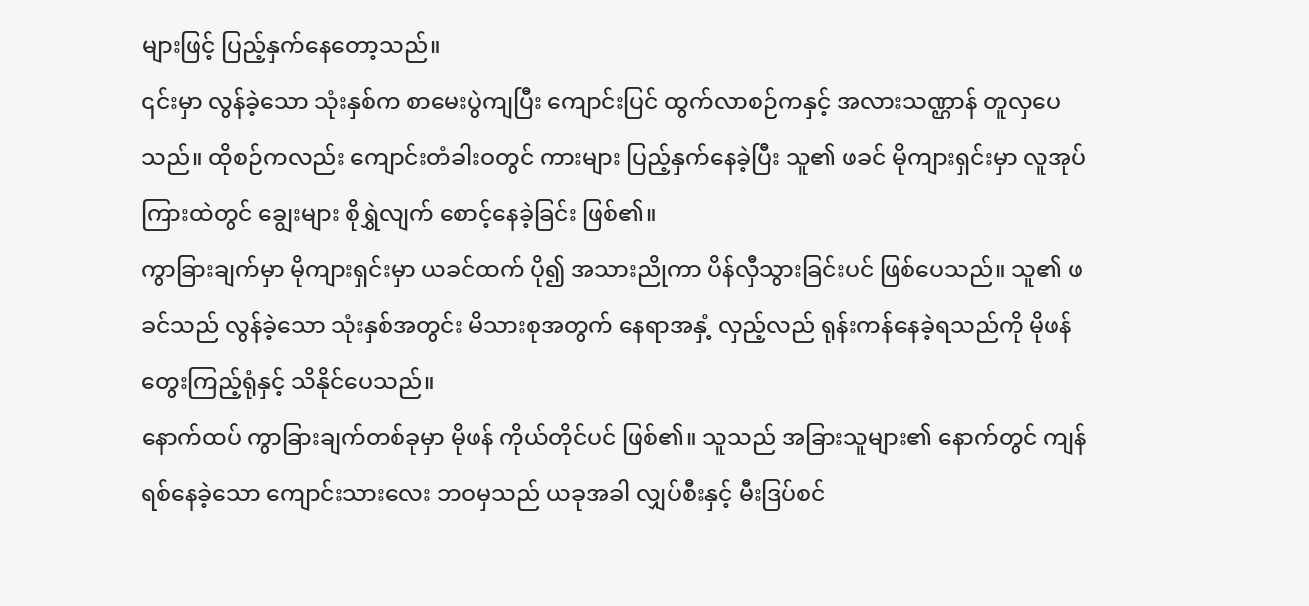များဖြင့် ပြည့်နှက်နေတော့သည်။
၎င်းမှာ လွန်ခဲ့သော သုံးနှစ်က စာမေးပွဲကျပြီး ကျောင်းပြင် ထွက်လာစဉ်ကနှင့် အလားသဏ္ဌာန် တူလှပေသည်။ ထိုစဉ်ကလည်း ကျောင်းတံခါးဝတွင် ကားများ ပြည့်နှက်နေခဲ့ပြီး သူ၏ ဖခင် မိုကျားရှင်းမှာ လူအုပ်ကြားထဲတွင် ချွေးများ စိုရွှဲလျက် စောင့်နေခဲ့ခြင်း ဖြစ်၏။
ကွာခြားချက်မှာ မိုကျားရှင်းမှာ ယခင်ထက် ပို၍ အသားညိုကာ ပိန်လှီသွားခြင်းပင် ဖြစ်ပေသည်။ သူ၏ ဖခင်သည် လွန်ခဲ့သော သုံးနှစ်အတွင်း မိသားစုအတွက် နေရာအနှံ့ လှည့်လည် ရုန်းကန်နေခဲ့ရသည်ကို မိုဖန် တွေးကြည့်ရုံနှင့် သိနိုင်ပေသည်။
နောက်ထပ် ကွာခြားချက်တစ်ခုမှာ မိုဖန် ကိုယ်တိုင်ပင် ဖြစ်၏။ သူသည် အခြားသူများ၏ နောက်တွင် ကျန်ရစ်နေခဲ့သော ကျောင်းသားလေး ဘဝမှသည် ယခုအခါ လျှပ်စီးနှင့် မီးဒြပ်စင်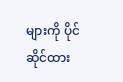များကို ပိုင်ဆိုင်ထား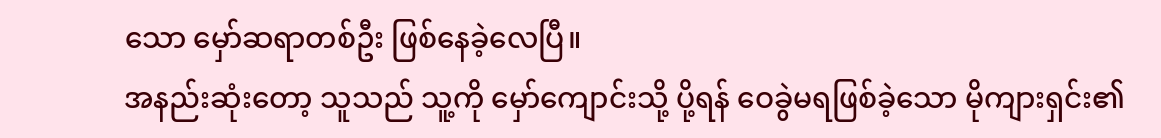သော မှော်ဆရာတစ်ဦး ဖြစ်နေခဲ့လေပြီ။
အနည်းဆုံးတော့ သူသည် သူ့ကို မှော်ကျောင်းသို့ ပို့ရန် ဝေခွဲမရဖြစ်ခဲ့သော မိုကျားရှင်း၏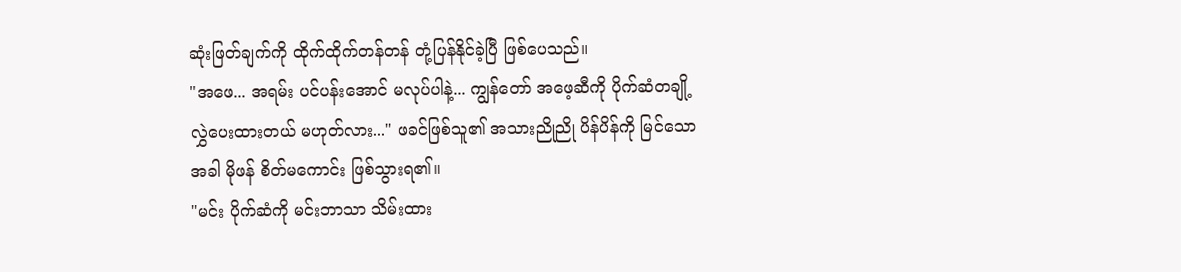ဆုံးဖြတ်ချက်ကို ထိုက်ထိုက်တန်တန် တုံ့ပြန်နိုင်ခဲ့ပြီ ဖြစ်ပေသည်။
"အဖေ... အရမ်း ပင်ပန်းအောင် မလုပ်ပါနဲ့... ကျွန်တော် အဖေ့ဆီကို ပိုက်ဆံတချို့ လွှဲပေးထားတယ် မဟုတ်လား..." ဖခင်ဖြစ်သူ၏ အသားညိုညို ပိန်ပိန်ကို မြင်သောအခါ မိုဖန် စိတ်မကောင်း ဖြစ်သွားရ၏။
"မင်း ပိုက်ဆံကို မင်းဘာသာ သိမ်းထား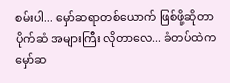စမ်းပါ... မှော်ဆရာတစ်ယောက် ဖြစ်ဖို့ဆိုတာ ပိုက်ဆံ အများကြီး လိုတာလေ... ခံတပ်ထဲက မှော်ဆ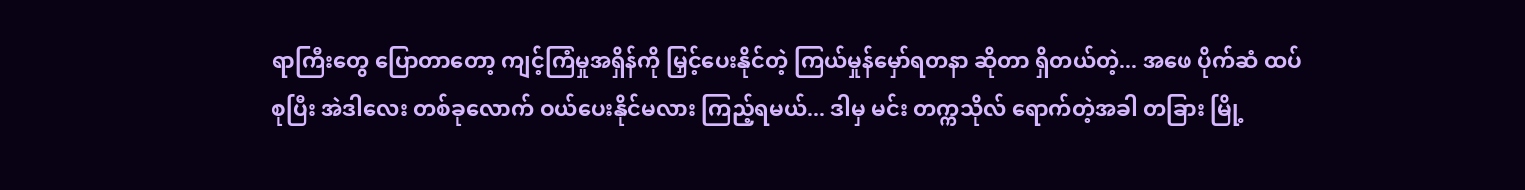ရာကြီးတွေ ပြောတာတော့ ကျင့်ကြံမှုအရှိန်ကို မြှင့်ပေးနိုင်တဲ့ ကြယ်မှုန်မှော်ရတနာ ဆိုတာ ရှိတယ်တဲ့... အဖေ ပိုက်ဆံ ထပ်စုပြီး အဲဒါလေး တစ်ခုလောက် ဝယ်ပေးနိုင်မလား ကြည့်ရမယ်... ဒါမှ မင်း တက္ကသိုလ် ရောက်တဲ့အခါ တခြား မြို့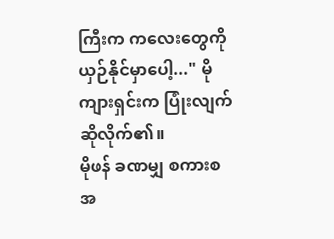ကြီးက ကလေးတွေကို ယှဉ်နိုင်မှာပေါ့..." မိုကျားရှင်းက ပြုံးလျက် ဆိုလိုက်၏။
မိုဖန် ခဏမျှ စကားစအ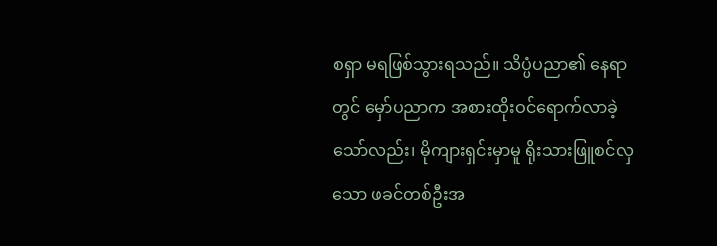စရှာ မရဖြစ်သွားရသည်။ သိပ္ပံပညာ၏ နေရာတွင် မှော်ပညာက အစားထိုးဝင်ရောက်လာခဲ့သော်လည်း၊ မိုကျားရှင်းမှာမူ ရိုးသားဖြူစင်လှသော ဖခင်တစ်ဦးအ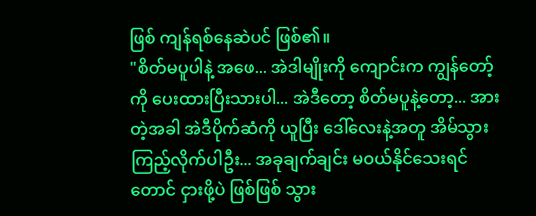ဖြစ် ကျန်ရစ်နေဆဲပင် ဖြစ်၏။
"စိတ်မပူပါနဲ့ အဖေ... အဲဒါမျိုးကို ကျောင်းက ကျွန်တော့်ကို ပေးထားပြီးသားပါ... အဲဒီတော့ စိတ်မပူနဲ့တော့... အားတဲ့အခါ အဲဒီပိုက်ဆံကို ယူပြီး ဒေါ်လေးနဲ့အတူ အိမ်သွားကြည့်လိုက်ပါဦး... အခုချက်ချင်း မဝယ်နိုင်သေးရင်တောင် ငှားဖို့ပဲ ဖြစ်ဖြစ် သွား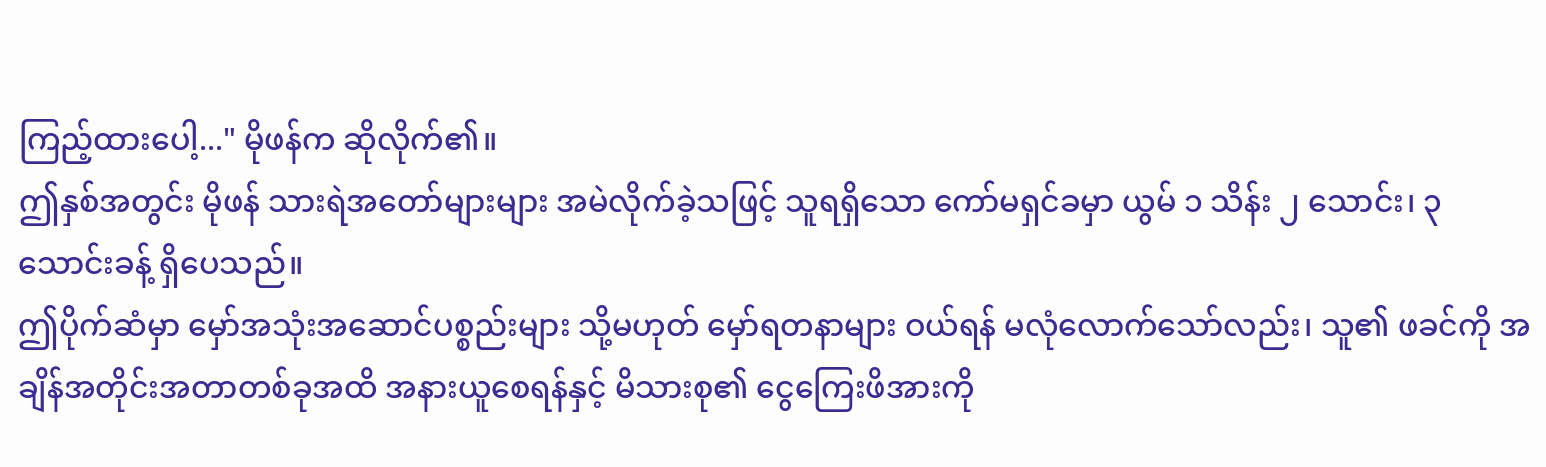ကြည့်ထားပေါ့..." မိုဖန်က ဆိုလိုက်၏။
ဤနှစ်အတွင်း မိုဖန် သားရဲအတော်များများ အမဲလိုက်ခဲ့သဖြင့် သူရရှိသော ကော်မရှင်ခမှာ ယွမ် ၁ သိန်း ၂ သောင်း၊ ၃ သောင်းခန့် ရှိပေသည်။
ဤပိုက်ဆံမှာ မှော်အသုံးအဆောင်ပစ္စည်းများ သို့မဟုတ် မှော်ရတနာများ ဝယ်ရန် မလုံလောက်သော်လည်း၊ သူ၏ ဖခင်ကို အချိန်အတိုင်းအတာတစ်ခုအထိ အနားယူစေရန်နှင့် မိသားစု၏ ငွေကြေးဖိအားကို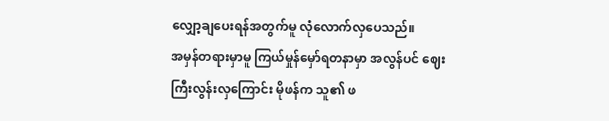လျှော့ချပေးရန်အတွက်မူ လုံလောက်လှပေသည်။
အမှန်တရားမှာမူ ကြယ်မှုန်မှော်ရတနာမှာ အလွန်ပင် ဈေးကြီးလွန်းလှကြောင်း မိုဖန်က သူ၏ ဖ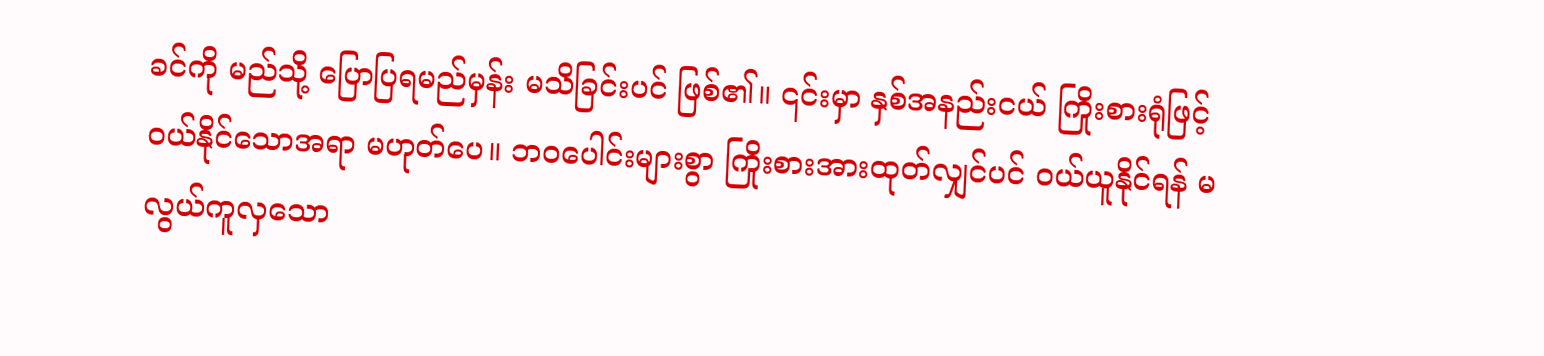ခင်ကို မည်သို့ ပြောပြရမည်မှန်း မသိခြင်းပင် ဖြစ်၏။ ၎င်းမှာ နှစ်အနည်းငယ် ကြိုးစားရုံဖြင့် ဝယ်နိုင်သောအရာ မဟုတ်ပေ။ ဘဝပေါင်းများစွာ ကြိုးစားအားထုတ်လျှင်ပင် ဝယ်ယူနိုင်ရန် မလွယ်ကူလှသော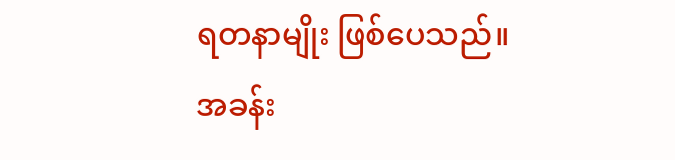ရတနာမျိုး ဖြစ်ပေသည်။
အခန်း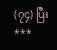(၇၄) ပြီး
***